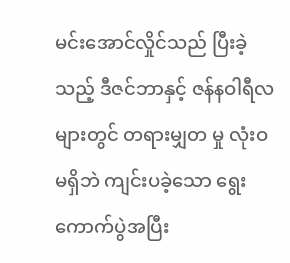မင်းအောင်လှိုင်သည် ပြီးခဲ့သည့် ဒီဇင်ဘာနှင့် ဇန်နဝါရီလများတွင် တရားမျှတ မှု လုံးဝ မရှိဘဲ ကျင်းပခဲ့သော ရွေးကောက်ပွဲအပြီး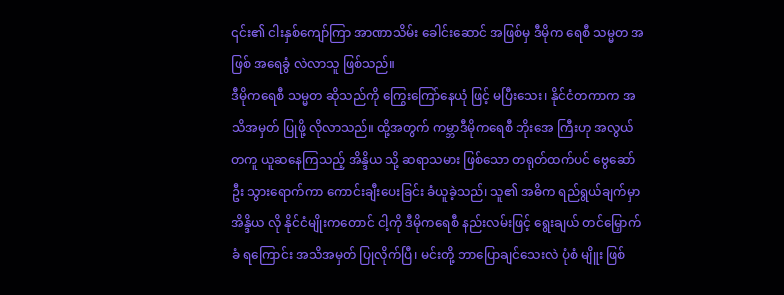၎င်း၏ ငါးနှစ်ကျော်ကြာ အာဏာသိမ်း ခေါင်းဆောင် အဖြစ်မှ ဒီမိုက ရေစီ သမ္မတ အဖြစ် အရေခွံ လဲလာသူ ဖြစ်သည်။
ဒီမိုကရေစီ သမ္မတ ဆိုသည်ကို ကြွေးကြော်နေယုံ ဖြင့် မပြီးသေး၊ နိုင်ငံတကာက အသိအမှတ် ပြုဖို့ လိုလာသည်။ ထို့အတွက် ကမ္ဘာဒီမိုကရေစီ ဘိုးအေ ကြီးဟု အလွယ်တကူ ယူဆနေကြသည့် အိန္ဒိယ သို့ ဆရာသမား ဖြစ်သော တရုတ်ထက်ပင် ဗွေဆော်ဦး သွားရောက်ကာ ကောင်းချီးပေးခြင်း ခံယူခဲ့သည်၊ သူ၏ အဓိက ရည်ရွယ်ချက်မှာ အိန္ဒိယ လို နိုင်ငံမျိုးကတောင် ငါ့ကို ဒီမိုကရေစီ နည်းလမ်းဖြင့် ရွေးချယ် တင်မြှောက်ခံ ရကြောင်း အသိအမှတ် ပြုလိုက်ပြီ၊ မင်းတို့ ဘာပြောချင်သေးလဲ ပုံစံ မျိူး ဖြစ်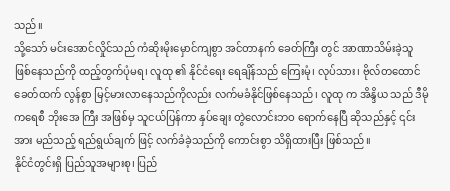သည်။
သို့သော် မင်းအောင်လှိုင်သည် ကံဆိုးမိုးမှောင်ကျစွာ အင်တာနက် ခေတ်ကြီး တွင် အာဏာသိမ်းခဲ့သူ ဖြစ်နေသည်ကို ထည့်တွက်ပုံမရ၊ လူထု ၏ နိုင်ငံရေး ရေချိန်သည် ကြေးမုံ၊ လုပ်သား၊ ဗိုလ်တထောင် ခေတ်ထက် လွန်စွာ မြင့်မားလာနေသည်ကိုလည်း လက်မခံနိုင်ဖြစ်နေသည်၊ လူထု က အိန္ဒိယ သည် ဒီမိုကရေစီ ဘိုးအေ ကြီး အဖြစ်မှ သူငယ်ပြန်ကာ နှပ်ချေး တွဲလောင်းဘဝ ရောက်နေပြီ ဆိုသည်နှင့် ၎င်းအား မည်သည့် ရည်ရွယ်ချက် ဖြင့် လက်ခံခဲ့သည်ကို ကောင်းစွာ သိရှိထားပြီး ဖြစ်သည်။
နိုင်ငံတွင်းရှိ ပြည်သူအများစု၊ ပြည်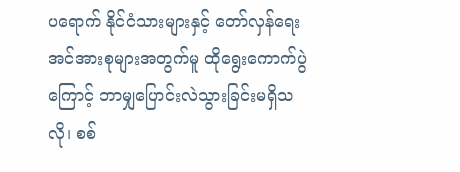ပရောက် နိုင်ငံသားများနှင့် တော်လှန်ရေးအင်အားစုများအတွက်မူ ထိုရွေးကောက်ပွဲကြောင့် ဘာမျှပြောင်းလဲသွားခြင်းမရှိသလို၊ စစ်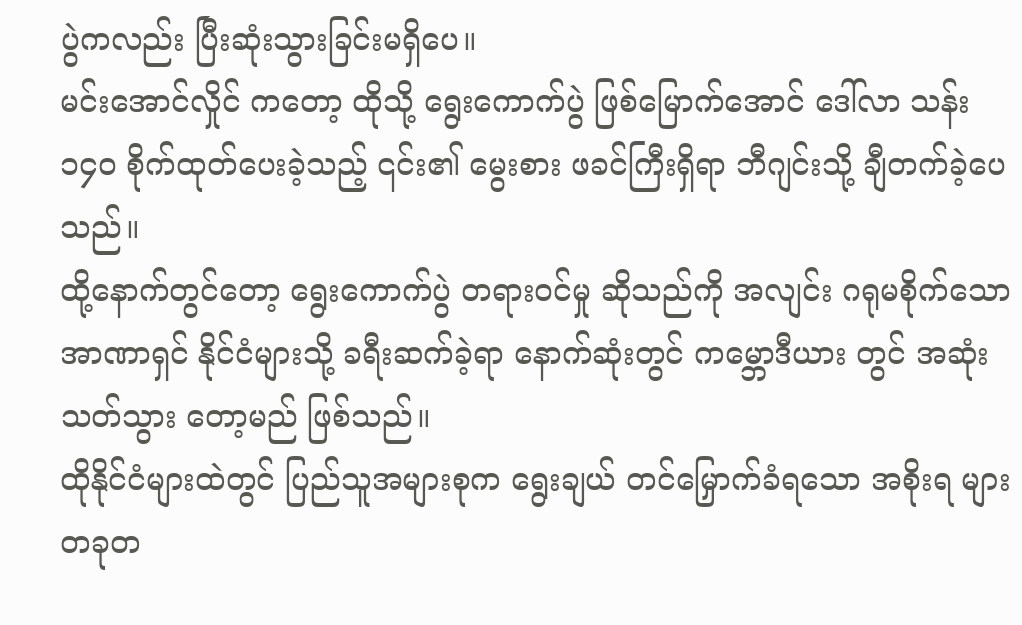ပွဲကလည်း ပြီးဆုံးသွားခြင်းမရှိပေ။
မင်းအောင်လှိုင် ကတော့ ထိုသို့ ရွေးကောက်ပွဲ ဖြစ်မြောက်အောင် ဒေါ်လာ သန်း ၁၄၀ စိုက်ထုတ်ပေးခဲ့သည့် ၎င်း၏ မွေးစား ဖခင်ကြီးရှိရာ ဘီဂျင်းသို့ ချီတက်ခဲ့ပေသည်။
ထို့နောက်တွင်တော့ ရွေးကောက်ပွဲ တရားဝင်မှု ဆိုသည်ကို အလျင်း ဂရုမစိုက်သော အာဏာရှင် နိုင်ငံများသို့ ခရီးဆက်ခဲ့ရာ နောက်ဆုံးတွင် ကမ္ဘောဒီယား တွင် အဆုံးသတ်သွား တော့မည် ဖြစ်သည်။
ထိုနိုင်ငံများထဲတွင် ပြည်သူအများစုက ရွေးချယ် တင်မြှောက်ခံရသော အစိုးရ များ တခုတ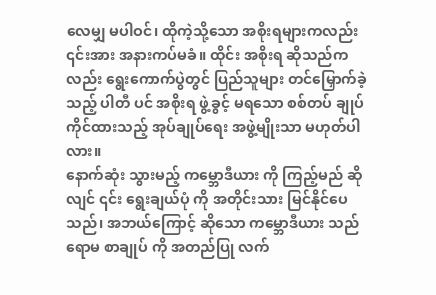လေမျှ မပါဝင်၊ ထိုကဲ့သို့သော အစိုးရများကလည်း ၎င်းအား အနားကပ်မခံ။ ထိုင်း အစိုးရ ဆိုသည်ကလည်း ရွေးကောက်ပွဲတွင် ပြည်သူများ တင်မြှောက်ခဲ့သည့် ပါတီ ပင် အစိုးရ ဖွဲ့ခွင့် မရသော စစ်တပ် ချုပ်ကိုင်ထားသည့် အုပ်ချုပ်ရေး အဖွဲ့မျိုးသာ မဟုတ်ပါလား။
နောက်ဆုံး သွားမည့် ကမ္ဘောဒီယား ကို ကြည့်မည် ဆိုလျင် ၎င်း ရွေးချယ်ပုံ ကို အတိုင်းသား မြင်နိုင်ပေသည်၊ အဘယ်ကြောင့် ဆိုသော ကမ္ဘောဒီယား သည် ရောမ စာချုပ် ကို အတည်ပြု လက်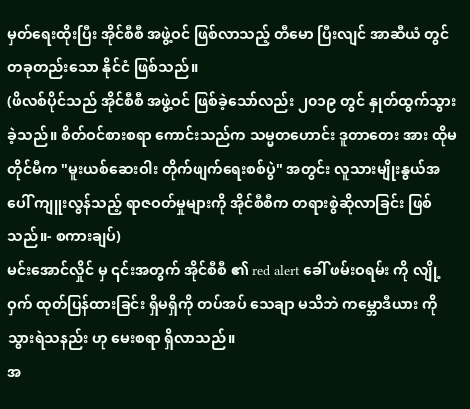မှတ်ရေးထိုးပြီး အိုင်စီစီ အဖွဲ့ဝင် ဖြစ်လာသည့် တီမော ပြီးလျင် အာဆီယံ တွင် တခုတည်းသော နိုင်ငံ ဖြစ်သည်။
(ဖိလစ်ပိုင်သည် အိုင်စီစီ အဖွဲ့ဝင် ဖြစ်ခဲ့သော်လည်း ၂၀၁၉ တွင် နှုတ်ထွက်သွားခဲ့သည်။ စိတ်ဝင်စားစရာ ကောင်းသည်က သမ္မတဟောင်း ဒူတာတေး အား ထိုမတိုင်မီက "မူးယစ်ဆေးဝါး တိုက်ဖျက်ရေးစစ်ပွဲ" အတွင်း လူသားမျိုးနွယ်အပေါ် ကျူးလွန်သည့် ရာဇဝတ်မှုများကို အိုင်စီစီက တရားစွဲဆိုလာခြင်း ဖြစ်သည်။- စကားချပ်)
မင်းအောင်လှိုင် မှ ၎င်းအတွက် အိုင်စီစီ ၏ red alert ခေါ် ဖမ်းဝရမ်း ကို လျို့ဝှက် ထုတ်ပြန်ထားခြင်း ရှိမရှိကို တပ်အပ် သေချာ မသိဘဲ ကမ္ဘောဒီယား ကို သွားရဲသနည်း ဟု မေးစရာ ရှိလာသည်။
အ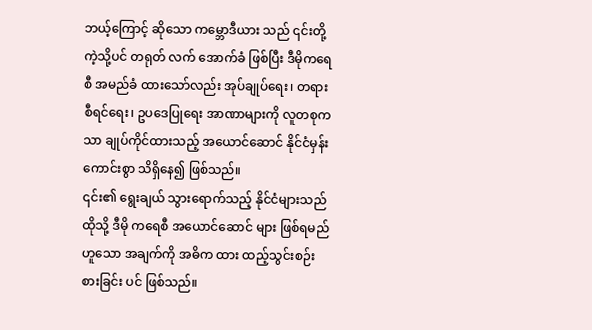ဘယ့်ကြောင့် ဆိုသော ကမ္ဘောဒီယား သည် ၎င်းတို့ကဲ့သို့ပင် တရုတ် လက် အောက်ခံ ဖြစ်ပြီး ဒီမိုကရေစီ အမည်ခံ ထားသော်လည်း အုပ်ချုပ်ရေး၊ တရားစီရင်ရေး၊ ဥပဒေပြုရေး အာဏာများကို လူတစုကသာ ချုပ်ကိုင်ထားသည့် အယောင်ဆောင် နိုင်ငံမှန်း ကောင်းစွာ သိရှိနေ၍ ဖြစ်သည်။
၎င်း၏ ရွေးချယ် သွားရောက်သည့် နိုင်ငံများသည် ထိုသို့ ဒီမို ကရေစီ အယောင်ဆောင် များ ဖြစ်ရမည် ဟူသော အချက်ကို အဓိက ထား ထည့်သွင်းစဉ်းစားခြင်း ပင် ဖြစ်သည်။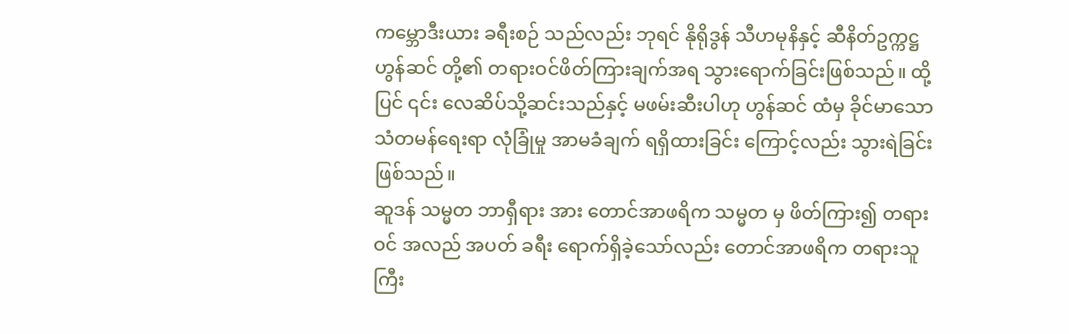ကမ္ဘောဒီးယား ခရီးစဉ် သည်လည်း ဘုရင် နိုရိုဒွန် သီဟမုနိနှင့် ဆီနိတ်ဥက္ကဋ္ဌ ဟွန်ဆင် တို့၏ တရားဝင်ဖိတ်ကြားချက်အရ သွားရောက်ခြင်းဖြစ်သည်။ ထို့ပြင် ၎င်း လေဆိပ်သို့ဆင်းသည်နှင့် မဖမ်းဆီးပါဟု ဟွန်ဆင် ထံမှ ခိုင်မာသော သံတမန်ရေးရာ လုံခြုံမှု အာမခံချက် ရရှိထားခြင်း ကြောင့်လည်း သွားရဲခြင်း ဖြစ်သည်။
ဆူဒန် သမ္မတ ဘာရှီရား အား တောင်အာဖရိက သမ္မတ မှ ဖိတ်ကြား၍ တရားဝင် အလည် အပတ် ခရီး ရောက်ရှိခဲ့သော်လည်း တောင်အာဖရိက တရားသူကြီး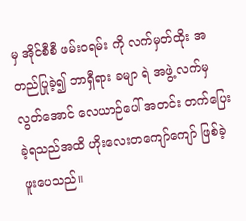မှ အိုင်စီစီ ဖမ်းဝရမ်း ကို လက်မှတ်ထိုး အတည်ပြုခဲ့၍ ဘာရှီရား ခမျာ ရဲ အဖွဲ့ လက်မှ လွတ်အောင် လေယာဉ်ပေါ် အတင်း တက်ပြေးခဲ့ရသည်အထိ ဟိုးလေးတကျော်ကျော် ဖြစ်ခဲ့ဖူးပေသည်။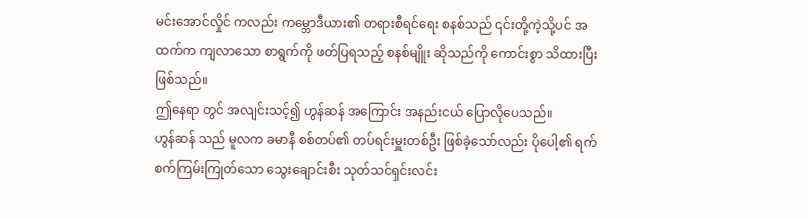မင်းအောင်လှိုင် ကလည်း ကမ္ဘောဒီယား၏ တရားစီရင်ရေး စနစ်သည် ၎င်းတို့ကဲ့သို့ပင် အထက်က ကျလာသော စာရွက်ကို ဖတ်ပြရသည့် စနစ်မျိူး ဆိုသည်ကို ကောင်းစွာ သိထားပြီး ဖြစ်သည်။
ဤနေရာ တွင် အလျင်းသင့်၍ ဟွန်ဆန် အကြောင်း အနည်းငယ် ပြောလိုပေသည်။
ဟွန်ဆန် သည် မူလက ခမာနီ စစ်တပ်၏ တပ်ရင်းမှူးတစ်ဦး ဖြစ်ခဲ့သော်လည်း ပိုပေါ့၏ ရက်စက်ကြမ်းကြုတ်သော သွေးချောင်းစီး သုတ်သင်ရှင်းလင်း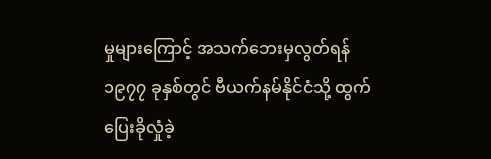မှုများကြောင့် အသက်ဘေးမှလွတ်ရန် ၁၉၇၇ ခုနှစ်တွင် ဗီယက်နမ်နိုင်ငံသို့ ထွက်ပြေးခိုလှုံခဲ့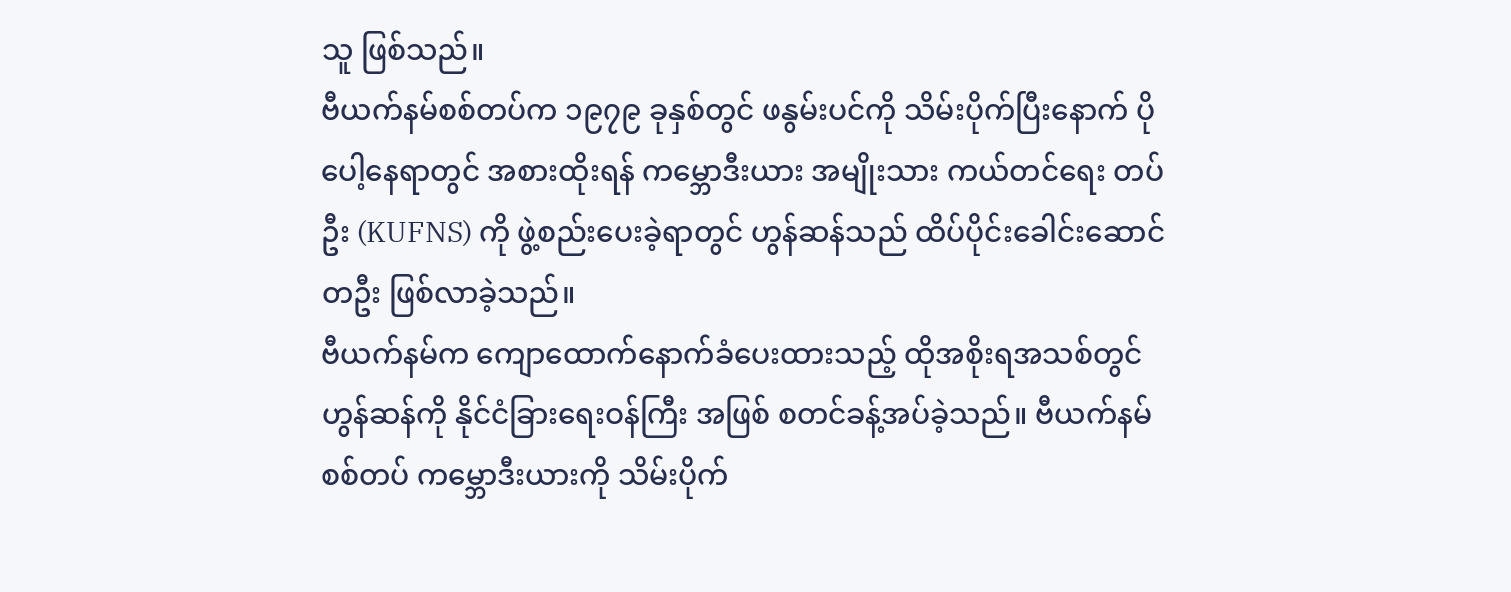သူ ဖြစ်သည်။
ဗီယက်နမ်စစ်တပ်က ၁၉၇၉ ခုနှစ်တွင် ဖနွမ်းပင်ကို သိမ်းပိုက်ပြီးနောက် ပိုပေါ့နေရာတွင် အစားထိုးရန် ကမ္ဘောဒီးယား အမျိုးသား ကယ်တင်ရေး တပ်ဦး (KUFNS) ကို ဖွဲ့စည်းပေးခဲ့ရာတွင် ဟွန်ဆန်သည် ထိပ်ပိုင်းခေါင်းဆောင်တဦး ဖြစ်လာခဲ့သည်။
ဗီယက်နမ်က ကျောထောက်နောက်ခံပေးထားသည့် ထိုအစိုးရအသစ်တွင် ဟွန်ဆန်ကို နိုင်ငံခြားရေးဝန်ကြီး အဖြစ် စတင်ခန့်အပ်ခဲ့သည်။ ဗီယက်နမ်စစ်တပ် ကမ္ဘောဒီးယားကို သိမ်းပိုက်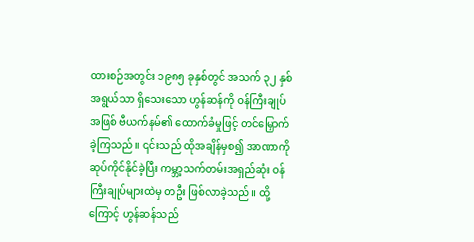ထားစဉ်အတွင်း ၁၉၈၅ ခုနှစ်တွင် အသက် ၃၂ နှစ်အရွယ်သာ ရှိသေးသော ဟွန်ဆန်ကို ဝန်ကြီးချုပ်အဖြစ် ဗီယက်နမ်၏ ထောက်ခံမှုဖြင့် တင်မြှောက်ခဲ့ကြသည်။ ၎င်းသည် ထိုအချိန်မှစ၍ အာဏာကို ဆုပ်ကိုင်နိုင်ခဲ့ပြီး ကမ္ဘာ့သက်တမ်းအရှည်ဆုံး ဝန်ကြီးချုပ်များထဲမှ တဦး ဖြစ်လာခဲ့သည်။ ထို့ကြောင့် ဟွန်ဆန်သည်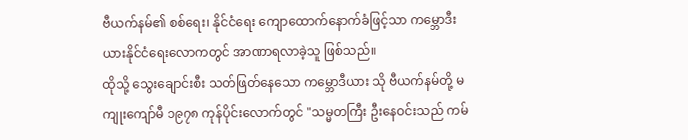ဗီယက်နမ်၏ စစ်ရေး၊ နိုင်ငံရေး ကျောထောက်နောက်ခံဖြင့်သာ ကမ္ဘောဒီးယားနိုင်ငံရေးလောကတွင် အာဏာရလာခဲ့သူ ဖြစ်သည်။
ထိုသို့ သွေးချောင်းစီး သတ်ဖြတ်နေသော ကမ္ဘောဒီယား သို ဗီယက်နမ်တို့ မကျုးကျော်မီ ၁၉၇၈ ကုန်ပိုင်းလောက်တွင် "သမ္မတကြီး ဦးနေဝင်းသည် ကမ်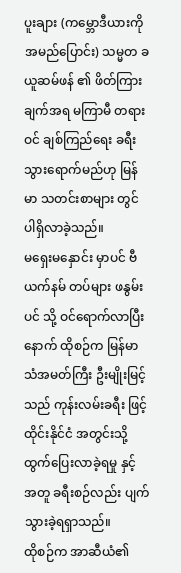ပူးချား (ကမ္ဘောဒီယားကို အမည်ပြောင်း) သမ္မတ ခယူဆမ်ဖန် ၏ ဖိတ်ကြားချက်အရ မကြာမီ တရားဝင် ချစ်ကြည်ရေး ခရီး သွားရောက်မည်ဟု မြန်မာ သတင်းစာများ တွင် ပါရှိလာခဲ့သည်။
မရှေးမနှောင်း မှာပင် ဗီယက်နမ် တပ်များ ဖနွမ်းပင် သို့ ဝင်ရောက်လာပြီး နောက် ထိုစဉ်က မြန်မာ သံအမတ်ကြီး ဦးမျိုးမြင့်သည် ကုန်းလမ်းခရီး ဖြင့် ထိုင်းနိုင်ငံ အတွင်းသို့ ထွက်ပြေးလာခဲ့ရမှု နှင့် အတူ ခရီးစဉ်လည်း ပျက်သွားခဲ့ရရှာသည်။
ထိုစဉ်က အာဆီယံ၏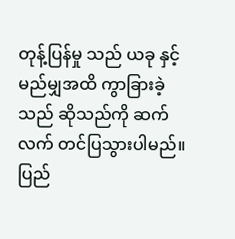တုန့်ပြန်မှု သည် ယခု နှင့် မည်မျှအထိ ကွာခြားခဲ့သည် ဆိုသည်ကို ဆက်လက် တင်ပြသွားပါမည်။
ပြည်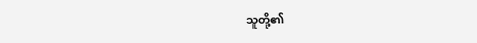သူတို့၏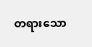တရားသော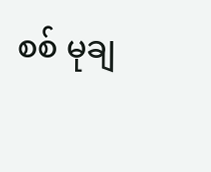စစ် မုချ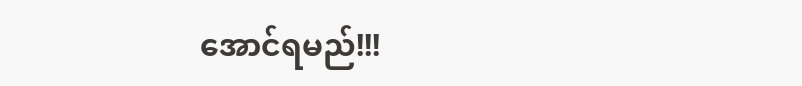အောင်ရမည်!!!